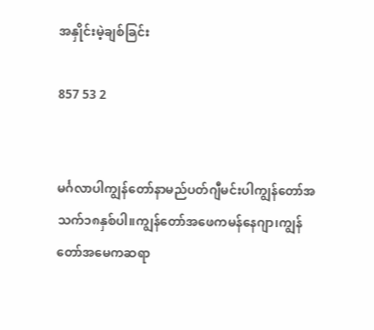အနှိုင်းမဲ့ချစ်ခြင်း

857 53 2


မင်္ဂလာပါကျွန်တော်နာမည်ပတ်ဂျီမင်းပါကျွန်တော်အသက်၁၈နှစ်ပါ။ကျွန်တော်အဖေကမန်နေဂျာ၊ကျွန်တော်အမေကဆရာ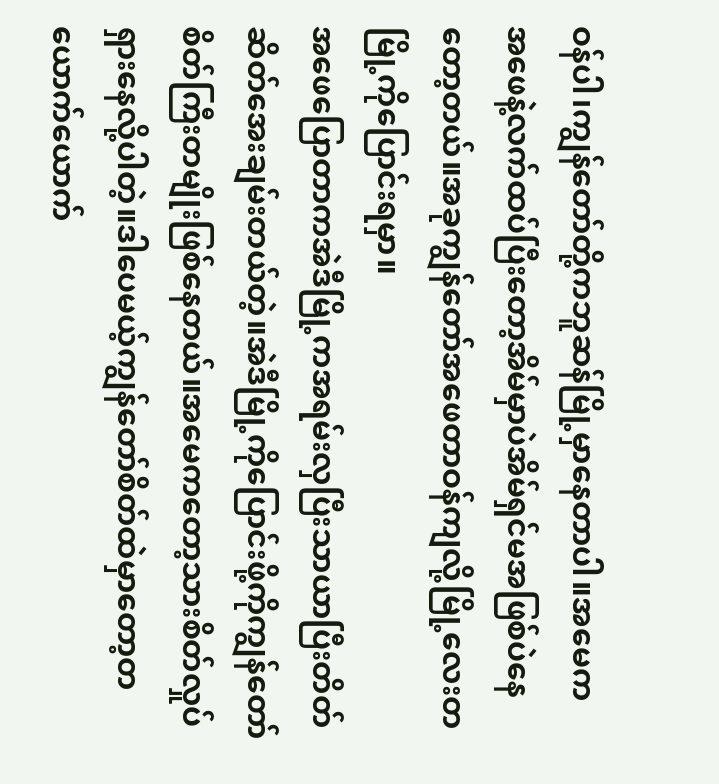ဝန်ပါ၊ကျွန်တော်တို့ကဘူဆန်မြို့မှာနေတာပါ။အမေကအ‌ဖေနဲ့လက်ထပ်ပြီးတော့အိမ်မှာပဲအိမ်ရှင်မအဖြစ်ပဲနေတော့တယ်။အခုကျွန်တော်အဖေတာဝန်ကျလို့မြို့လေးတမြို့ကိုပြောင်းရမှာ။
အဖေပြောတာကအဲဒီမြို့ကအရမ်းလှပြီးသာယာပြီးတိတ်ဆိတ်အေးချမ်းတယ်တဲ့။အဲဒီမြို့ကိုပြောင်းဖို့ကိုကျွန်တော်စိတ်ကြီးတမျိုးဖြစ်နေတယ်။အမေကတော့သားစိတ်လှုပ်ရှားနေလို့ပါတဲ့။ဒါပေမယ့်ကျွန်တော်စိတ်ထဲမှာတော့တယောက်ယောက်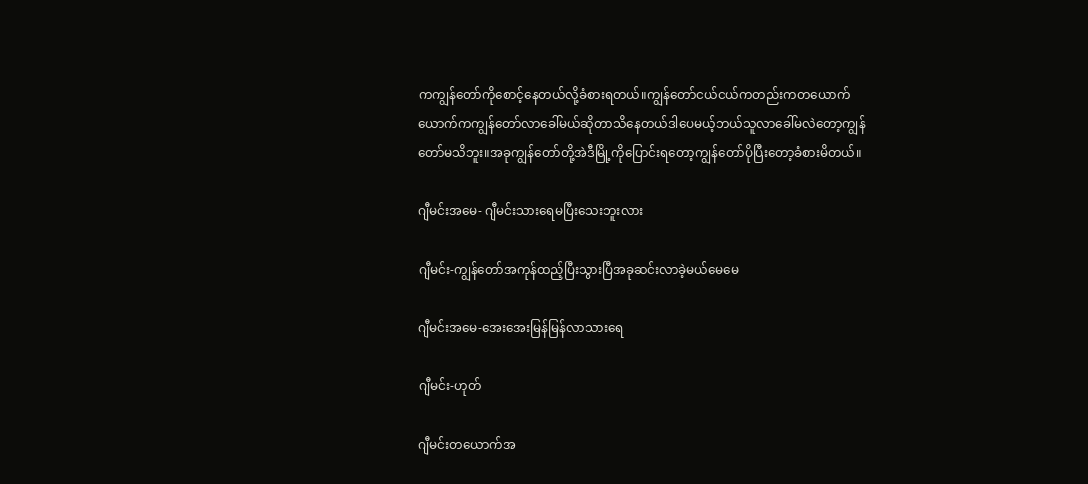ကကျွန်တော်ကိုစောင့်နေတယ်လို့ခံစားရတယ်။ကျွန်တော်ငယ်ငယ်ကတည်းကတယောက်ယောက်ကကျွန်တော်လာခေါ်မယ်ဆိုတာသိနေတယ်ဒါပေမယ့်ဘယ်သူလာခေါ်မလဲတော့ကျွန်တော်မသိဘူး။အခုကျွန်တော်တို့အဲဒီမြို့ကိုပြောင်းရတော့ကျွန်တော်ပိုပြီးတော့ခံစားမိတယ်။

ဂျီမင်း‌အမေ- ဂျီမင်းသားရေမပြီးသေးဘူးလား

ဂျီမင်း-ကျွန်တော်အကုန်ထည့်ပြီးသွားပြီအခုဆင်းလာခဲ့မယ်မေမေ

ဂျီမင်းအမေ-အေးအေးမြန်မြန်လာသားရေ

ဂျီမင်း-ဟုတ်

ဂျီမင်းတယောက်အ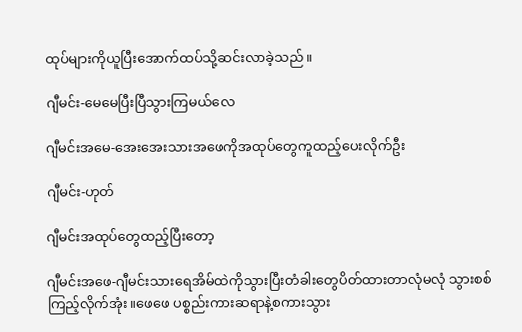ထုပ်များကိုယူပြီးအောက်ထပ်သို့ဆင်းလာခဲ့သည်။

ဂျီမင်း-မေမေပြီးပြီသွားကြမယ်လေ

ဂျီမင်းအမေ-အေးအေးသားအဖေကိုအထုပ်တွေကူထည့်ပေးလိုက်ဦး

ဂျီမင်း-ဟုတ်

ဂျီမင်းအထုပ်တွေထည့်ပြီးတော့

ဂျီမင်းအဖေ-ဂျီမင်းသားရေအိမ်ထဲကိုသွားပြီးတံခါးတွေပိတ်ထားတာလုံမလုံ သွားစစ်ကြည့်လိုက်အုံး။ဖေဖေ ပစ္စည်းကားဆရာနဲ့စကားသွား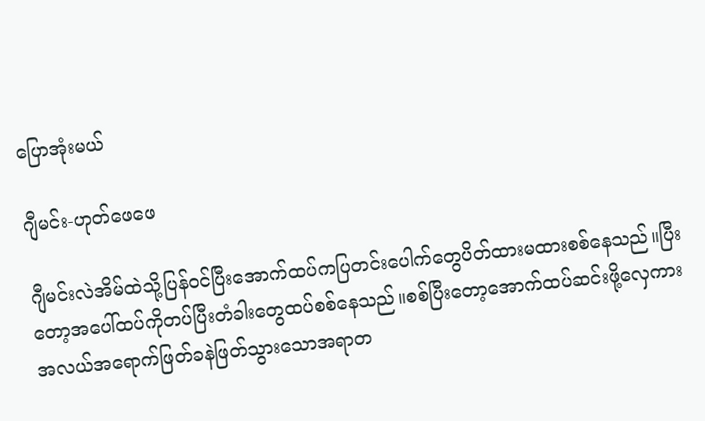ပြောအုံးမယ်

ဂျီမင်း-ဟုတ်ဖေဖေ

ဂျီမင်းလဲအိမ်ထဲသို့ပြန်ဝင်ပြီးအောက်ထပ်ကပြတင်းပေါက်တွေ‌ပိတ်ထားမထားစစ်နေသည်။ပြီးတော့အပေါ်ထပ်ကိုတပ်ပြီးတံခါးတွေထပ်စစ်နေသည်။စစ်ပြီးတော့အောက်ထပ်ဆင်းဖို့လှေကားအလယ်အရောက်ဖြတ်ခနဲဖြတ်သွားသောအရာတ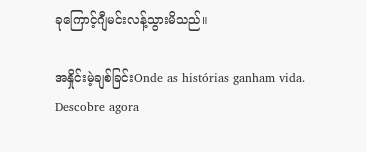ခုကြောင့်ဂျီမင်းလန့်သွားမိသည်။

အနှိုင်းမဲ့ချစ်ခြင်းOnde as histórias ganham vida. Descobre agora